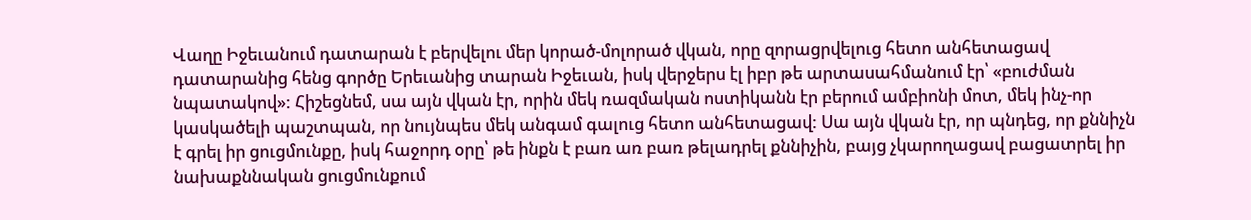Վաղը Իջեւանում դատարան է բերվելու մեր կորած-մոլորած վկան, որը զորացրվելուց հետո անհետացավ դատարանից հենց գործը Երեւանից տարան Իջեւան, իսկ վերջերս էլ իբր թե արտասահմանում էր՝ «բուժման նպատակով»: Հիշեցնեմ, սա այն վկան էր, որին մեկ ռազմական ոստիկանն էր բերում ամբիոնի մոտ, մեկ ինչ-որ կասկածելի պաշտպան, որ նույնպես մեկ անգամ գալուց հետո անհետացավ: Սա այն վկան էր, որ պնդեց, որ քննիչն է գրել իր ցուցմունքը, իսկ հաջորդ օրը՝ թե ինքն է բառ առ բառ թելադրել քննիչին, բայց չկարողացավ բացատրել իր նախաքննական ցուցմունքում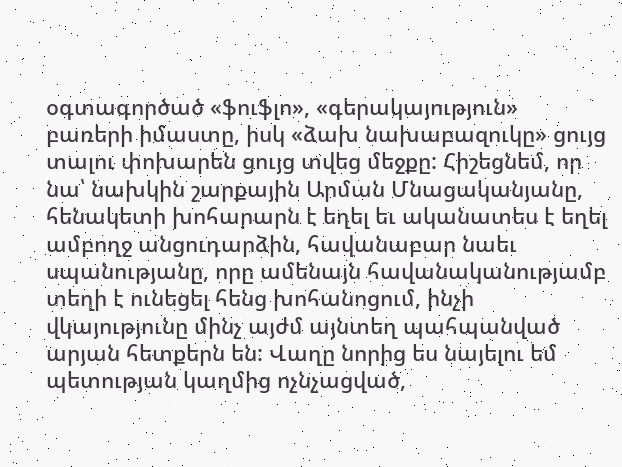օգտագործած «ֆուֆլո», «գերակայություն» բառերի իմաստը, իսկ «ձախ նախաբազուկը» ցույց տալու փոխարեն ցույց տվեց մեջքը: Հիշեցնեմ, որ նա՝ նախկին շարքային Արման Մնացականյանը, հենակետի խոհարարն է եղել եւ ականատես է եղել ամբողջ անցուդարձին, հավանաբար նաեւ սպանությանը, որը ամենայն հավանականությամբ տեղի է ունեցել հենց խոհանոցում, ինչի վկայությունը մինչ այժմ այնտեղ պահպանված արյան հետքերն են: Վաղը նորից ես նայելու եմ պետության կաղմից ոչնչացված,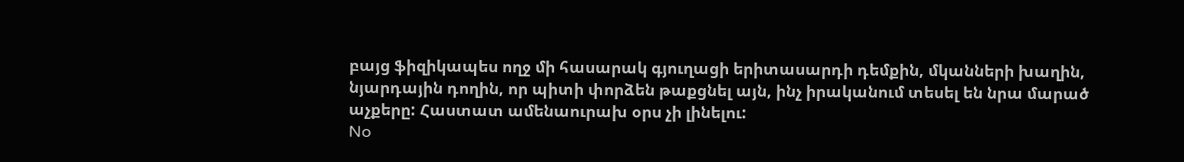բայց ֆիզիկապես ողջ մի հասարակ գյուղացի երիտասարդի դեմքին, մկանների խաղին, նյարդային դողին, որ պիտի փորձեն թաքցնել այն, ինչ իրականում տեսել են նրա մարած աչքերը: Հաստատ ամենաուրախ օրս չի լինելու:
No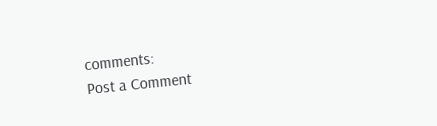comments:
Post a Comment